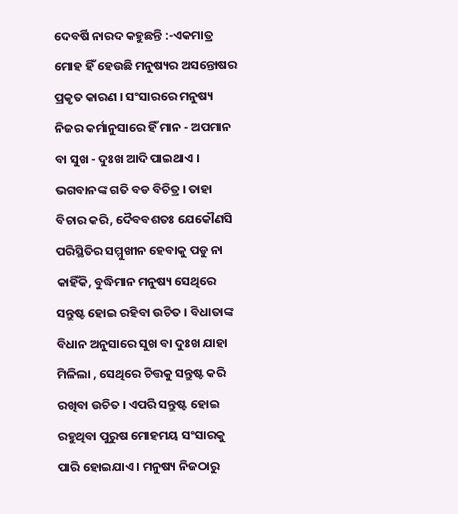ଦେବର୍ଷି ନାରଦ କହୁଛନ୍ତି :-ଏକମାତ୍ର ମୋହ ହିଁ ହେଉଛି ମନୁଷ୍ୟର ଅସନ୍ତୋଷର ପ୍ରକୃତ କାରଣ । ସଂସାରରେ ମନୁଷ୍ୟ ନିଜର କର୍ମାନୁସାରେ ହିଁ ମାନ - ଅପମାନ ବା ସୁଖ - ଦୁଃଖ ଆଦି ପାଇଥାଏ । ଭଗବାନଙ୍କ ଗତି ବଡ ବିଚିତ୍ର । ତାହା ବିଚାର କରି, ଦୈବବଶତଃ ଯେକୌଣସି ପରିସ୍ଥିତିର ସମ୍ମୁଖୀନ ହେବାକୁ ପଡୁ ନା କାହିଁକି, ବୁଦ୍ଧିମାନ ମନୁଷ୍ୟ ସେଥିରେ ସନ୍ତୁଷ୍ଟ ହୋଇ ରହିବା ଉଚିତ । ବିଧାତାଙ୍କ ବିଧାନ ଅନୁସାରେ ସୁଖ ବା ଦୁଃଖ ଯାହା ମିଳିଲା , ସେଥିରେ ଚିତ୍ତକୁ ସନ୍ତୁଷ୍ଟ କରି ରଖିବା ଉଚିତ । ଏପରି ସନ୍ତୁଷ୍ଟ ହୋଇ ରହୁଥିବା ପୁରୁଷ ମୋହମୟ ସଂସାରକୁ ପାରି ହୋଇଯାଏ । ମନୁଷ୍ୟ ନିଜଠାରୁ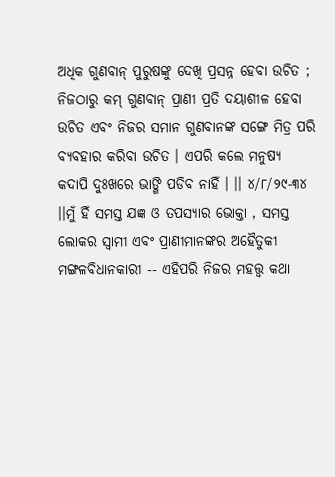ଅଧିକ ଗୁଣବାନ୍ ପୁରୁଷଙ୍କୁ ଦେଖି ପ୍ରସନ୍ନ ହେବା ଉଚିତ ; ନିଜଠାରୁ କମ୍ ଗୁଣବାନ୍ ପ୍ରାଣୀ ପ୍ରତି ଦୟାଶୀଳ ହେବା ଉଚିତ ଏବଂ ନିଜର ସମାନ ଗୁଣବାନଙ୍କ ସଙ୍ଗେ ମିତ୍ର ପରି ବ୍ୟବହାର କରିବା ଉଚିତ । ଏପରି କଲେ ମନୁଷ୍ୟ କଦାପି ଦୁଃଖରେ ଭାଙ୍ଗି ପଡିବ ନାହିଁ । ।। ୪/୮/୨୯-୩୪ ।।ମୁଁ ହିଁ ସମସ୍ତ ଯଜ୍ଞ ଓ ତପସ୍ୟାର ଭୋକ୍ତା , ସମସ୍ତ ଲୋକର ସ୍ବାମୀ ଏବଂ ପ୍ରାଣୀମାନଙ୍କର ଅହୈତୁକୀ ମଙ୍ଗଳବିଧାନକାରୀ -- ଏହିପରି ନିଜର ମହତ୍ତ୍ଵ କଥା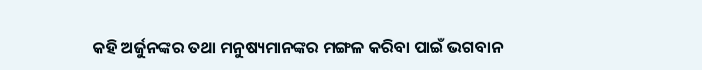କହି ଅର୍ଜୁନଙ୍କର ତଥା ମନୁଷ୍ୟମାନଙ୍କର ମଙ୍ଗଳ କରିବା ପାଇଁ ଭଗବାନ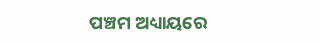ପଞ୍ଚମ ଅଧ୍ୟାୟରେ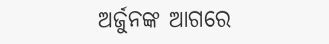ଅର୍ଜୁନଙ୍କ ଆଗରେ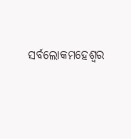ସର୍ବଲୋକମହେଶ୍ବର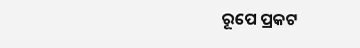ରୂପେ ପ୍ରକଟ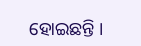ହୋଇଛନ୍ତି ।